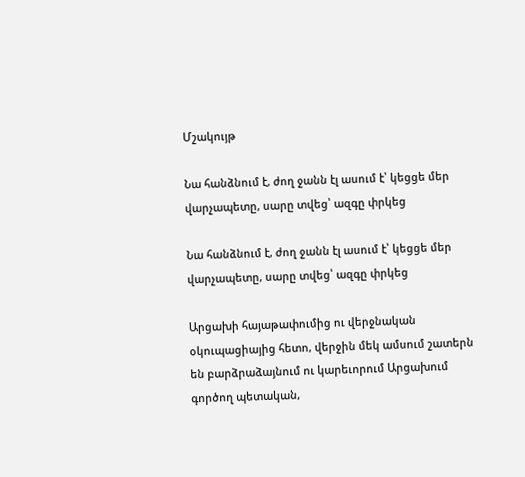Մշակույթ

Նա հանձնում է, ժող ջանն էլ ասում է՝ կեցցե մեր վարչապետը, սարը տվեց՝ ազգը փրկեց

Նա հանձնում է, ժող ջանն էլ ասում է՝ կեցցե մեր վարչապետը, սարը տվեց՝ ազգը փրկեց

Արցախի հայաթափումից ու վերջնական օկուպացիայից հետո, վերջին մեկ ամսում շատերն են բարձրաձայնում ու կարեւորում Արցախում գործող պետական,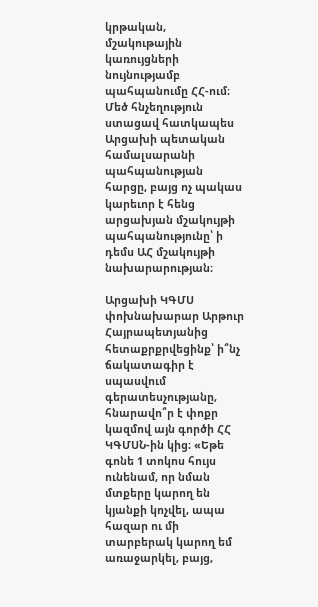կրթական, մշակութային կառույցների նույնությամբ պահպանումը ՀՀ-ում։
Մեծ հնչեղություն ստացավ հատկապես Արցախի պետական համալսարանի պահպանության հարցը, բայց ոչ պակաս կարեւոր է հենց արցախյան մշակույթի պահպանությունը՝ ի դեմս ԱՀ մշակույթի նախարարության։

Արցախի ԿԳՄՍ փոխնախարար Արթուր Հայրապետյանից հետաքրքրվեցինք՝ ի՞նչ ճակատագիր է սպասվում գերատեսչությանը, հնարավո՞ր է փոքր կազմով այն գործի ՀՀ ԿԳՄՍՆ-ին կից։ «Եթե գոնե 1 տոկոս հույս ունենամ, որ նման մտքերը կարող են կյանքի կոչվել, ապա հազար ու մի տարբերակ կարող եմ առաջարկել, բայց,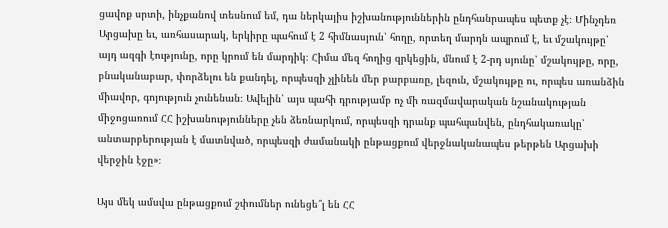ցավոք սրտի, ինչքանով տեսնում եմ, դա ներկայիս իշխանություններին ընդհանրապես պետք չէ։ Մինչդեռ Արցախը եւ, առհասարակ, երկիրը պահում է 2 հիմնասյուն՝ հողը, որտեղ մարդն ապրում է, եւ մշակույթը՝ այդ ազգի էությունը, որը կրում են մարդիկ։ Հիմա մեզ հողից զրկեցին, մնում է 2-րդ սյունը՝ մշակույթը, որը, բնականաբար, փորձելու են քանդել, որպեսզի չլինեն մեր բարբառը, լեզուն, մշակույթը ու, որպես առանձին միավոր, գոյություն չունենան։ Ավելին՝ այս պահի դրությամբ ոչ մի ռազմավարական նշանակության միջոցառում ՀՀ իշխանությունները չեն ձեռնարկում, որպեսզի դրանք պահպանվեն, ընդհակառակը՝ անտարբերության է մատնված, որպեսզի ժամանակի ընթացքում վերջնականապես թերթեն Արցախի վերջին էջը»։

Այս մեկ ամսվա ընթացքում շփումներ ունեցե՞լ են ՀՀ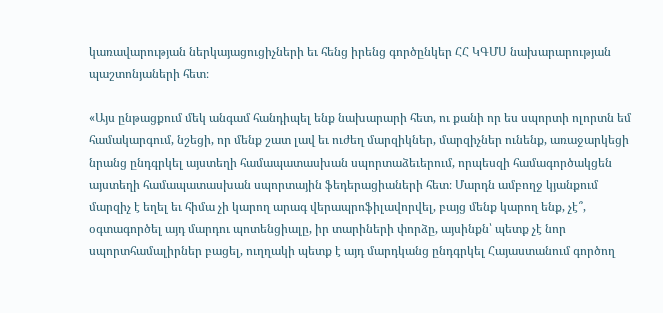կառավարության ներկայացուցիչների եւ հենց իրենց գործընկեր ՀՀ ԿԳՄՍ նախարարության պաշտոնյաների հետ։

«Այս ընթացքում մեկ անգամ հանդիպել ենք նախարարի հետ, ու քանի որ ես սպորտի ոլորտն եմ համակարգում, նշեցի, որ մենք շատ լավ եւ ուժեղ մարզիկներ, մարզիչներ ունենք, առաջարկեցի նրանց ընդգրկել այստեղի համապատասխան սպորտաձեւերում, որպեսզի համագործակցեն այստեղի համապատասխան սպորտային ֆեդերացիաների հետ։ Մարդն ամբողջ կյանքում մարզիչ է եղել եւ հիմա չի կարող արագ վերապրոֆիլավորվել, բայց մենք կարող ենք, չէ՞, օգտագործել այդ մարդու պոտենցիալը, իր տարիների փորձը, այսինքն՝ պետք չէ նոր սպորտհամալիրներ բացել, ուղղակի պետք է այդ մարդկանց ընդգրկել Հայաստանում գործող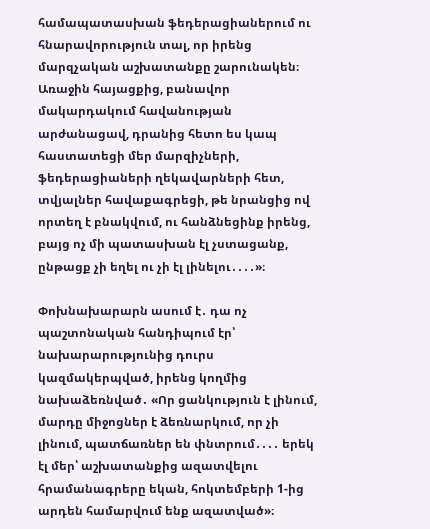համապատասխան ֆեդերացիաներում ու հնարավորություն տալ, որ իրենց մարզչական աշխատանքը շարունակեն։ Առաջին հայացքից, բանավոր մակարդակում հավանության արժանացավ, դրանից հետո ես կապ հաստատեցի մեր մարզիչների, ֆեդերացիաների ղեկավարների հետ, տվյալներ հավաքագրեցի, թե նրանցից ով որտեղ է բնակվում, ու հանձնեցինք իրենց, բայց ոչ մի պատասխան էլ չստացանք, ընթացք չի եղել ու չի էլ լինելու․․․․»։

Փոխնախարարն ասում է․ դա ոչ պաշտոնական հանդիպում էր՝ նախարարությունից դուրս կազմակերպված, իրենց կողմից նախաձեռնված․ «Որ ցանկություն է լինում, մարդը միջոցներ է ձեռնարկում, որ չի լինում, պատճառներ են փնտրում․․․․ երեկ էլ մեր՝ աշխատանքից ազատվելու հրամանագրերը եկան, հոկտեմբերի 1-ից արդեն համարվում ենք ազատված»։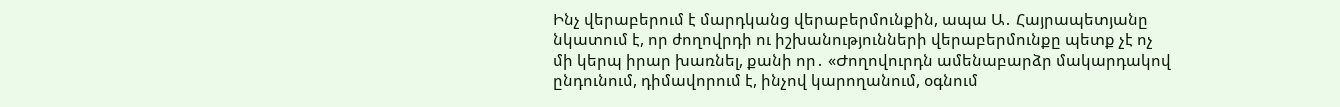Ինչ վերաբերում է մարդկանց վերաբերմունքին, ապա Ա․ Հայրապետյանը նկատում է, որ ժողովրդի ու իշխանությունների վերաբերմունքը պետք չէ ոչ մի կերպ իրար խառնել, քանի որ․ «Ժողովուրդն ամենաբարձր մակարդակով ընդունում, դիմավորում է, ինչով կարողանում, օգնում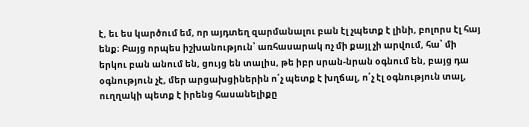է, եւ ես կարծում եմ, որ այդտեղ զարմանալու բան էլ չպետք է լինի, բոլորս էլ հայ ենք։ Բայց որպես իշխանություն՝ առհասարակ ոչ մի քայլ չի արվում, հա՝ մի երկու բան անում են, ցույց են տալիս, թե իբր սրան-նրան օգնում են, բայց դա օգնություն չէ, մեր արցախցիներին ո՛չ պետք է խղճալ, ո՛չ էլ օգնություն տալ, ուղղակի պետք է իրենց հասանելիքը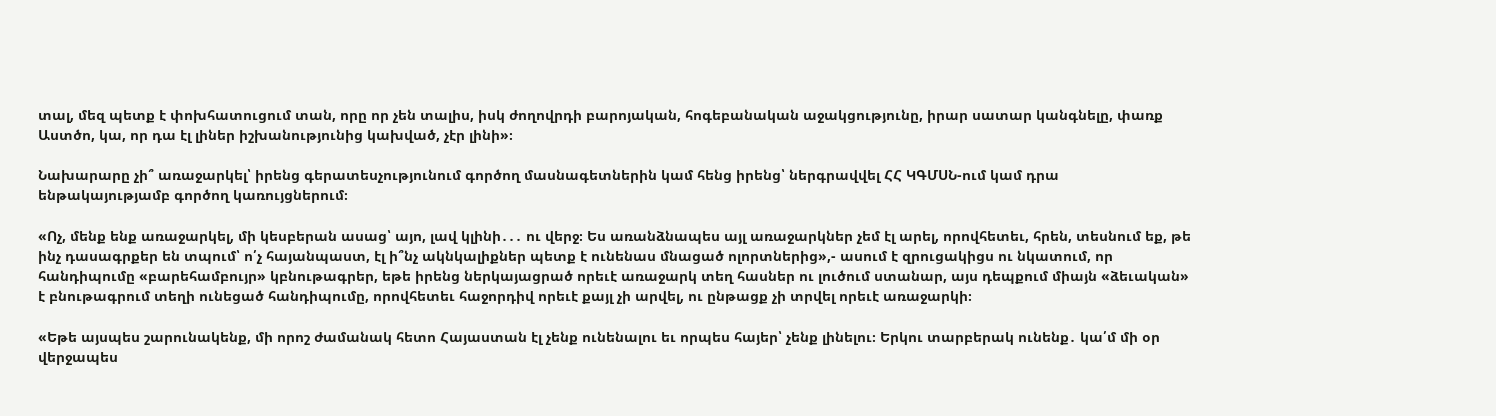տալ, մեզ պետք է փոխհատուցում տան, որը որ չեն տալիս, իսկ ժողովրդի բարոյական, հոգեբանական աջակցությունը, իրար սատար կանգնելը, փառք Աստծո, կա, որ դա էլ լիներ իշխանությունից կախված, չէր լինի»։

Նախարարը չի՞ առաջարկել՝ իրենց գերատեսչությունում գործող մասնագետներին կամ հենց իրենց՝ ներգրավվել ՀՀ ԿԳՄՍՆ-ում կամ դրա ենթակայությամբ գործող կառույցներում։

«Ոչ, մենք ենք առաջարկել, մի կեսբերան ասաց՝ այո, լավ կլինի․․․ ու վերջ։ Ես առանձնապես այլ առաջարկներ չեմ էլ արել, որովհետեւ, հրեն, տեսնում եք, թե ինչ դասագրքեր են տպում՝ ո՛չ հայանպաստ, էլ ի՞նչ ակնկալիքներ պետք է ունենաս մնացած ոլորտներից»,- ասում է զրուցակիցս ու նկատում, որ հանդիպումը «բարեհամբույր» կբնութագրեր, եթե իրենց ներկայացրած որեւէ առաջարկ տեղ հասներ ու լուծում ստանար, այս դեպքում միայն «ձեւական» է բնութագրում տեղի ունեցած հանդիպումը, որովհետեւ հաջորդիվ որեւէ քայլ չի արվել, ու ընթացք չի տրվել որեւէ առաջարկի։

«Եթե այսպես շարունակենք, մի որոշ ժամանակ հետո Հայաստան էլ չենք ունենալու եւ որպես հայեր՝ չենք լինելու։ Երկու տարբերակ ունենք․ կա՛մ մի օր վերջապես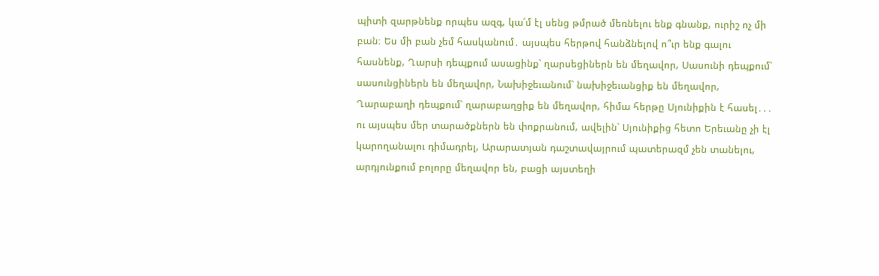պիտի զարթնենք որպես ազգ, կա՛մ էլ սենց թմրած մեռնելու ենք գնանք, ուրիշ ոչ մի բան։ Ես մի բան չեմ հասկանում․ այսպես հերթով հանձնելով ո՞ւր ենք գալու հասնենք, Ղարսի դեպքում ասացինք՝ ղարսեցիներն են մեղավոր, Սասունի դեպքում՝ սասունցիներն են մեղավոր, Նախիջեւանում՝ նախիջեւանցիք են մեղավոր, Ղարաբաղի դեպքում՝ ղարաբաղցիք են մեղավոր, հիմա հերթը Սյունիքին է հասել․․․ ու այսպես մեր տարածքներն են փոքրանում, ավելին՝ Սյունիքից հետո Երեւանը չի էլ կարողանալու դիմադրել, Արարատյան դաշտավայրում պատերազմ չեն տանելու, արդյունքում բոլորը մեղավոր են, բացի այստեղի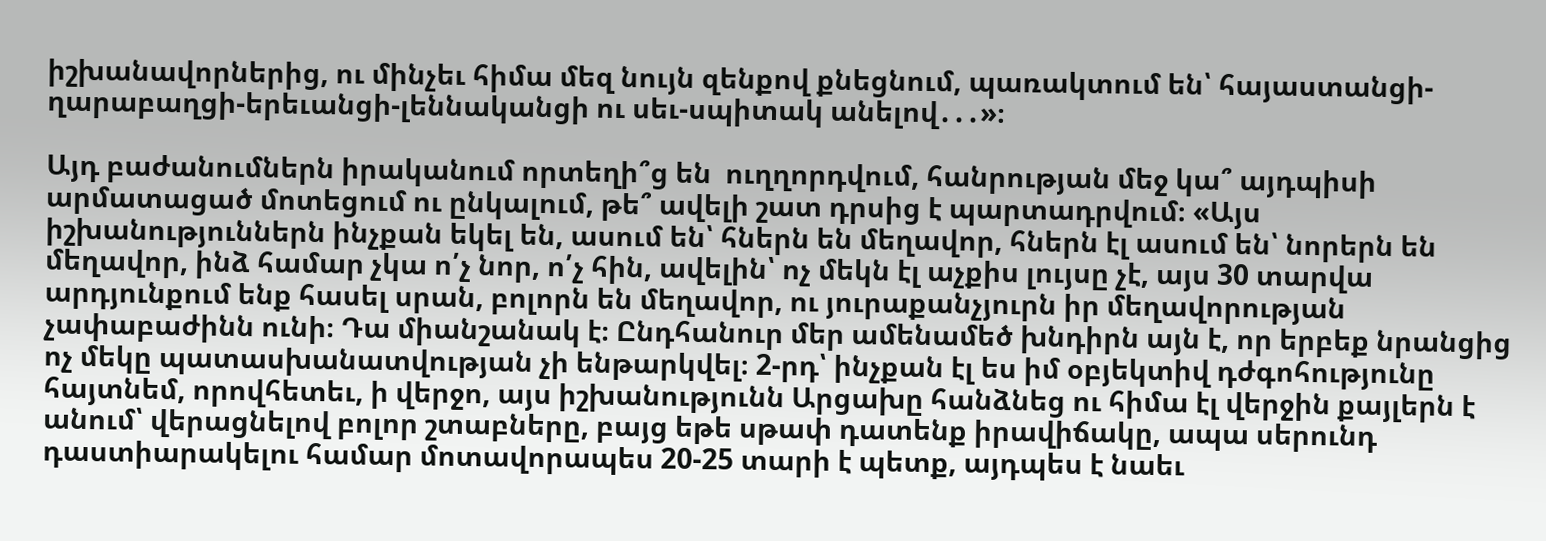իշխանավորներից, ու մինչեւ հիմա մեզ նույն զենքով քնեցնում, պառակտում են՝ հայաստանցի-ղարաբաղցի-երեւանցի-լեննականցի ու սեւ-սպիտակ անելով․․․»։

Այդ բաժանումներն իրականում որտեղի՞ց են  ուղղորդվում, հանրության մեջ կա՞ այդպիսի արմատացած մոտեցում ու ընկալում, թե՞ ավելի շատ դրսից է պարտադրվում։ «Այս իշխանություններն ինչքան եկել են, ասում են՝ հներն են մեղավոր, հներն էլ ասում են՝ նորերն են մեղավոր, ինձ համար չկա ո՛չ նոր, ո՛չ հին, ավելին՝ ոչ մեկն էլ աչքիս լույսը չէ, այս 30 տարվա արդյունքում ենք հասել սրան, բոլորն են մեղավոր, ու յուրաքանչյուրն իր մեղավորության չափաբաժինն ունի։ Դա միանշանակ է։ Ընդհանուր մեր ամենամեծ խնդիրն այն է, որ երբեք նրանցից ոչ մեկը պատասխանատվության չի ենթարկվել։ 2-րդ՝ ինչքան էլ ես իմ օբյեկտիվ դժգոհությունը հայտնեմ, որովհետեւ, ի վերջո, այս իշխանությունն Արցախը հանձնեց ու հիմա էլ վերջին քայլերն է անում՝ վերացնելով բոլոր շտաբները, բայց եթե սթափ դատենք իրավիճակը, ապա սերունդ դաստիարակելու համար մոտավորապես 20-25 տարի է պետք, այդպես է նաեւ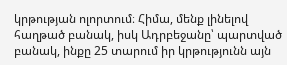կրթության ոլորտում։ Հիմա, մենք լինելով հաղթած բանակ, իսկ Ադրբեջանը՝ պարտված բանակ, ինքը 25 տարում իր կրթությունն այն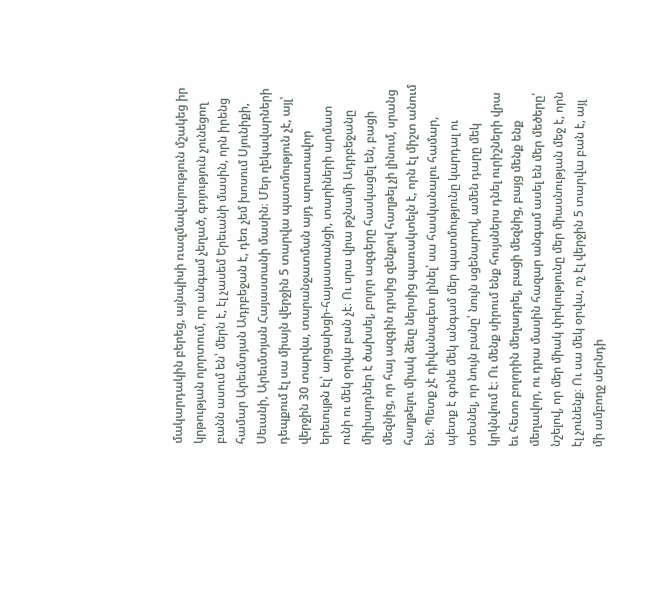մակարդակին բերեց, այնպիսի ռազմավարություն մշակեց իր կրթության ոլորտում, որ անգամ չեղած, գոյություն չունեցող բանն ասում են՝ մերն է, էլ չասեմ Երեւանի մասին, որն իրենց համար Արեւմտյան Ադրբեջան է, դեռ չեմ խոսում Սյունիքի, Սեւանի, Արեւմտյան Հայաստանի մասին։ Մեր ղեկավարների դեպքում էլ սա միայն վերջին 5 տարվա պատմություն չէ, այլ՝ վերջին 30 տարվա, տարանջատման այդ արատավոր երեւույթն էլ՝ արցախցի-հայաստանցի, տարիների արմատ ունի ու մեկ օրվա բան չէ։ Ու սրա վրա թշնամի Ադրբեջանը միլիարդներ է ծախսել, բոլոր ազգերը հասկացել են, բացի մեզնից, որ հայ ազգին դրսից զենքով հաղթել չի լինում, սրանց հաղթելու միակ ձեւը ներսից պառակտելն է, որն էլ միշտ անում են։ Պետք չէ դիվանագետ լինել՝ սա հասկանալու համար, պետք է գոնե մեկ անգամ մեր պատմությունը կարդալ ու տեսնել, որ նույն բանը՝ նույն սցենարով, ամեն դարը մեկ կրկնվում է։ Ու մենք սիրում ենք հույսներս դնել ուրիշների վրա եւ հետո բոլորին մեղադրել, բացի մեզնից, բայց մենք ենք մեղավոր, ու դրա մասին հազար անգամ ասել են մեր մեծերը՝ նշելով, որ մեր միակ փրկությունը մեր միասնության մեջ է, որն էլ չունենք։ Ու սա մեկ օրվա, ոչ էլ վերջին 5 տարվա բան է, այլ մի ամբողջ սերնդի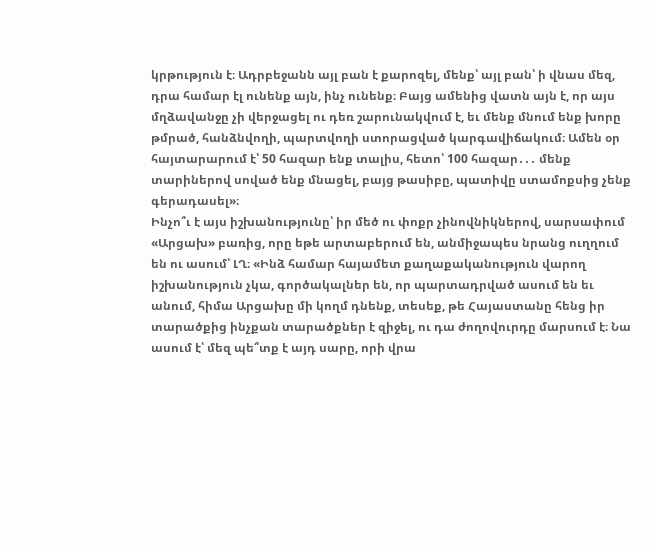կրթություն է։ Ադրբեջանն այլ բան է քարոզել, մենք՝ այլ բան՝ ի վնաս մեզ, դրա համար էլ ունենք այն, ինչ ունենք։ Բայց ամենից վատն այն է, որ այս մղձավանջը չի վերջացել ու դեռ շարունակվում է, եւ մենք մնում ենք խորը թմրած, հանձնվողի, պարտվողի ստորացված կարգավիճակում։ Ամեն օր հայտարարում է՝ 50 հազար ենք տալիս, հետո՝ 100 հազար․․․ մենք տարիներով սոված ենք մնացել, բայց թասիբը, պատիվը ստամոքսից չենք գերադասել»։
Ինչո՞ւ է այս իշխանությունը՝ իր մեծ ու փոքր չինովնիկներով, սարսափում «Արցախ» բառից, որը եթե արտաբերում են, անմիջապես նրանց ուղղում են ու ասում՝ ԼՂ։ «Ինձ համար հայամետ քաղաքականություն վարող իշխանություն չկա, գործակալներ են, որ պարտադրված ասում են եւ անում, հիմա Արցախը մի կողմ դնենք, տեսեք, թե Հայաստանը հենց իր տարածքից ինչքան տարածքներ է զիջել, ու դա ժողովուրդը մարսում է։ Նա ասում է՝ մեզ պե՞տք է այդ սարը, որի վրա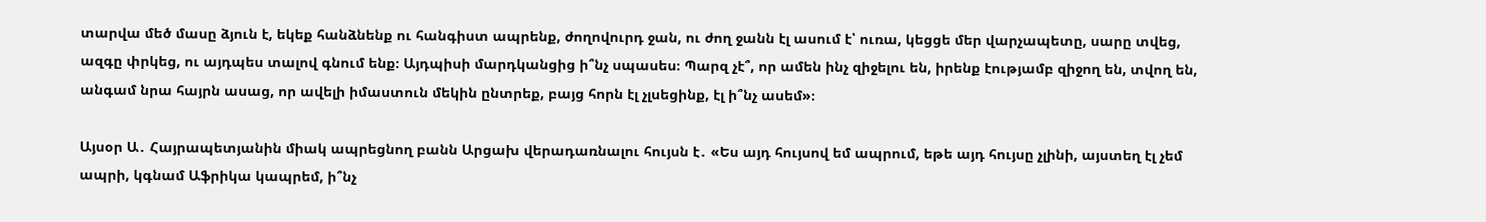տարվա մեծ մասը ձյուն է, եկեք հանձնենք ու հանգիստ ապրենք, ժողովուրդ ջան, ու ժող ջանն էլ ասում է՝ ուռա, կեցցե մեր վարչապետը, սարը տվեց, ազգը փրկեց, ու այդպես տալով գնում ենք։ Այդպիսի մարդկանցից ի՞նչ սպասես։ Պարզ չէ՞, որ ամեն ինչ զիջելու են, իրենք էությամբ զիջող են, տվող են, անգամ նրա հայրն ասաց, որ ավելի իմաստուն մեկին ընտրեք, բայց հորն էլ չլսեցինք, էլ ի՞նչ ասեմ»։

Այսօր Ա․ Հայրապետյանին միակ ապրեցնող բանն Արցախ վերադառնալու հույսն է․ «Ես այդ հույսով եմ ապրում, եթե այդ հույսը չլինի, այստեղ էլ չեմ ապրի, կգնամ Աֆրիկա կապրեմ, ի՞նչ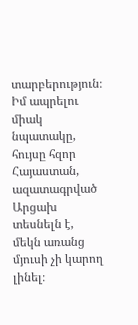տարբերություն։ Իմ ապրելու միակ նպատակը, հույսը հզոր Հայաստան, ազատագրված Արցախ տեսնելն է, մեկն առանց մյուսի չի կարող լինել։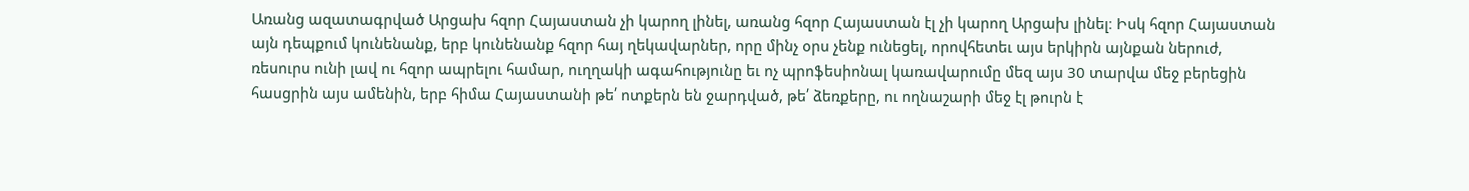Առանց ազատագրված Արցախ հզոր Հայաստան չի կարող լինել, առանց հզոր Հայաստան էլ չի կարող Արցախ լինել։ Իսկ հզոր Հայաստան այն դեպքում կունենանք, երբ կունենանք հզոր հայ ղեկավարներ, որը մինչ օրս չենք ունեցել, որովհետեւ այս երկիրն այնքան ներուժ, ռեսուրս ունի լավ ու հզոր ապրելու համար, ուղղակի ագահությունը եւ ոչ պրոֆեսիոնալ կառավարումը մեզ այս 30 տարվա մեջ բերեցին հասցրին այս ամենին, երբ հիմա Հայաստանի թե՛ ոտքերն են ջարդված, թե՛ ձեռքերը, ու ողնաշարի մեջ էլ թուրն է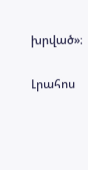խրված»։

Լրահոս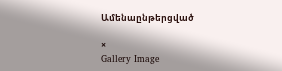Ամենաընթերցված

×
Gallery Image